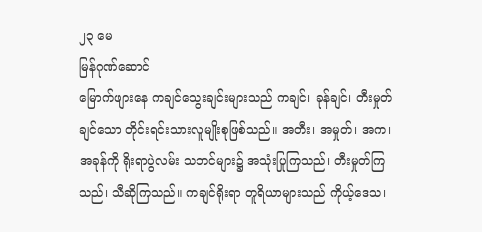၂၃ မေ
မြန်ဂုဏ်ဆောင်
မြောက်ဖျားနေ ကချင်သွေးချင်းများသည် ကချင်၊ ခုန်ချင်၊ တီးမှုတ်ချင်သော တိုင်းရင်းသားလူမျိုးစုဖြစ်သည်။ အတီး၊ အမှုတ်၊ အက၊ အခုန်ကို ရိုးရာပွဲလမ်း သဘင်များ၌ အသုံးပြုကြသည်၊ တီးမှုတ်ကြသည်၊ သီဆိုကြသည်။ ကချင်ရိုးရာ တူရိယာများသည် ကိုယ့်ဒေသ၊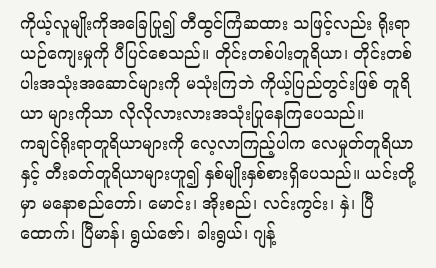ကိုယ့်လူမျိုးကိုအခြေပြု၍ တီထွင်ကြံဆထား သဖြင့်လည်း ရိုးရာယဉ်ကျေးမှုကို ပီပြင်စေသည်။ တိုင်းတစ်ပါးတူရိယာ၊ တိုင်းတစ်ပါးအသုံးအဆောင်များကို မသုံးကြဘဲ ကိုယ့်ပြည်တွင်းဖြစ် တူရိယာ များကိုသာ လိုလိုလားလားအသုံးပြုနေကြပေသည်။
ကချင်ရိုးရာတူရိယာများကို လေ့လာကြည့်ပါက လေမှုတ်တူရိယာနှင့် တီးခတ်တူရိယာများဟူ၍ နှစ်မျိုးနှစ်စားရှိပေသည်။ ယင်းတို့မှာ မနောစည်တော်၊ မောင်း၊ အိုးစည်၊ လင်းကွင်း၊ နှဲ၊ ပြီထောက်၊ ပြီမာန်၊ ရွယ်ဇော်၊ ခါးရွယ်၊ ဂျန့်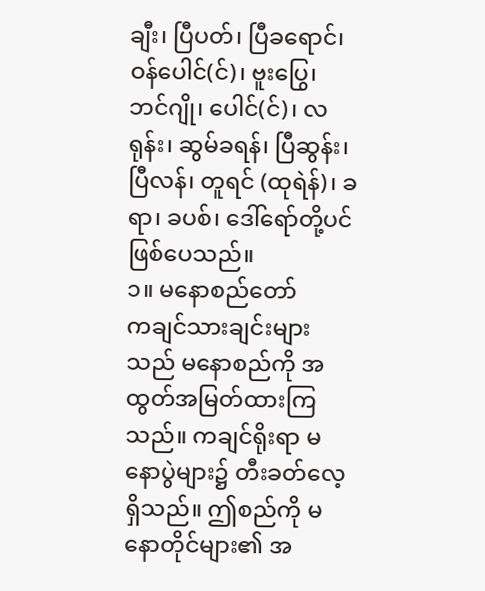ချီး၊ ပြီပတ်၊ ပြီခရောင်၊ ဝန်ပေါင်(င်)၊ ဗူးပြွေ၊ ဘင်ဂျို၊ ပေါင်(င်)၊ လရုန်း၊ ဆွမ်ခရန်၊ ပြီဆွန်း၊ ပြီလန်၊ တူရင် (ထုရဲန်)၊ ခရာ၊ ခပစ်၊ ဒေါ်ရော်တို့ပင် ဖြစ်ပေသည်။
၁။ မနောစည်တော်
ကချင်သားချင်းများသည် မနောစည်ကို အထွတ်အမြတ်ထားကြသည်။ ကချင်ရိုးရာ မနောပွဲများ၌ တီးခတ်လေ့ရှိသည်။ ဤစည်ကို မနောတိုင်များ၏ အ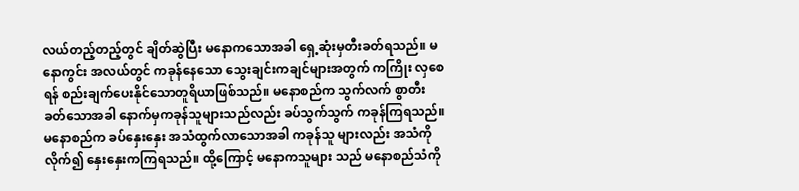လယ်တည့်တည့်တွင် ချိတ်ဆွဲပြီး မနောကသောအခါ ရှေ့ဆုံးမှတီးခတ်ရသည်။ မနောကွင်း အလယ်တွင် ကခုန်နေသော သွေးချင်းကချင်များအတွက် ကကြိုး လှစေရန် စည်းချက်ပေးနိုင်သောတူရိယာဖြစ်သည်။ မနောစည်က သွက်လက် စွာတီးခတ်သောအခါ နောက်မှကခုန်သူများသည်လည်း ခပ်သွက်သွက် ကခုန်ကြရသည်။ မနောစည်က ခပ်နှေးနှေး အသံထွက်လာသောအခါ ကခုန်သူ များလည်း အသံကိုလိုက်၍ နှေးနှေးကကြရသည်။ ထို့ကြောင့် မနောကသူများ သည် မနောစည်သံကို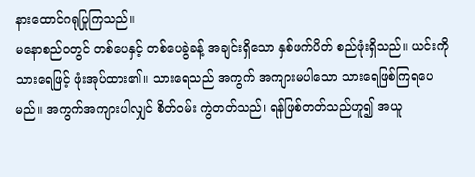နားထောင်ဂရုပြုကြသည်။
မနောစည်ဝတွင် တစ်ပေနှင့် တစ်ပေခွဲခန့် အချင်းရှိသော နှစ်ဖက်ပိတ် စည်ဖုံးရှိသည်။ ယင်းကို သားရေဖြင့် ဖုံးအုပ်ထား၏။ သားရေသည် အကွက် အကျားမပါသော သားရေဖြစ်ကြရပေမည်။ အကွက်အကျားပါလျှင် စိတ်ဝမ်း ကွဲတတ်သည်၊ ရန်ဖြစ်တတ်သည်ဟူ၍ အယူ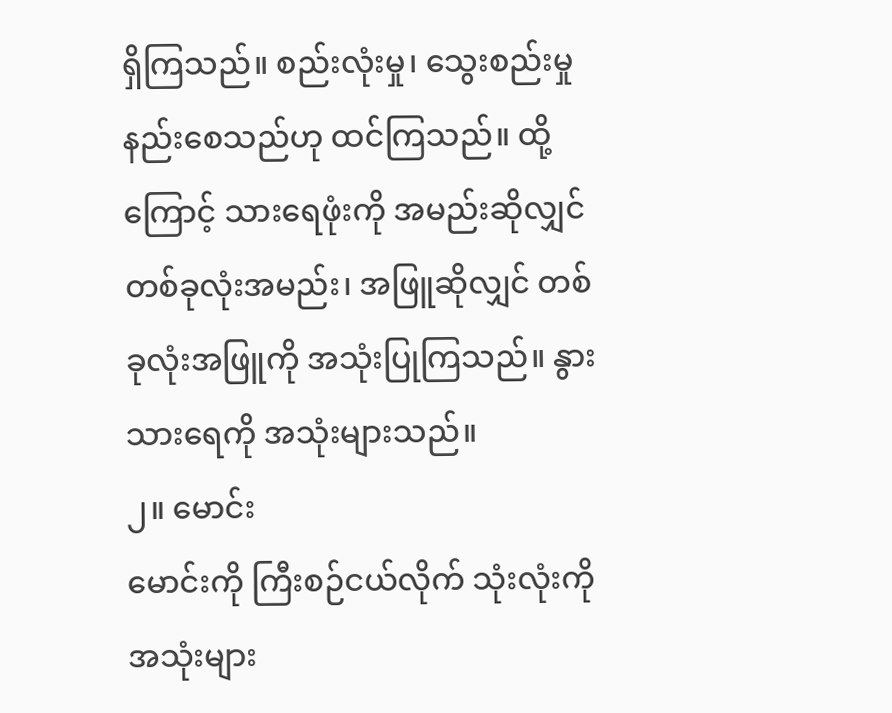ရှိကြသည်။ စည်းလုံးမှု၊ သွေးစည်းမှု နည်းစေသည်ဟု ထင်ကြသည်။ ထို့ကြောင့် သားရေဖုံးကို အမည်းဆိုလျှင် တစ်ခုလုံးအမည်း၊ အဖြူဆိုလျှင် တစ်ခုလုံးအဖြူကို အသုံးပြုကြသည်။ နွားသားရေကို အသုံးများသည်။
၂။ မောင်း
မောင်းကို ကြီးစဉ်ငယ်လိုက် သုံးလုံးကို အသုံးများ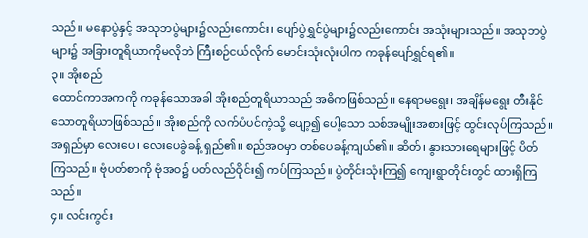သည်။ မနောပွဲနှင့် အသုဘပွဲများ၌လည်းကောင်း၊ ပျော်ပွဲရွှင်ပွဲများ၌လည်းကောင်း အသုံးများသည်။ အသုဘပွဲများ၌ အခြားတူရိယာကိုမလိုဘဲ ကြီးစဉ်ငယ်လိုက် မောင်းသုံးလုံးပါက ကခုန်ပျော်ရွှင်ရ၏။
၃။ အိုးစည်
ထောင်ကာအကကို ကခုန်သောအခါ အိုးစည်တူရိယာသည် အဓိကဖြစ်သည်။ နေရာမရွေး၊ အချိန်မရွေး တီးနိုင်သောတူရိယာဖြစ်သည်။ အိုးစည်ကို လက်ပံပင်ကဲ့သို့ ပျော့၍ ပေါ့သော သစ်အမျိုးအစားဖြင့် ထွင်းလုပ်ကြသည်။ အရှည်မှာ လေးပေ၊ လေးပေခွဲခန့် ရှည်၏။ စည်အဝမှာ တစ်ပေခန့်ကျယ်၏။ ဆိတ်၊ နွားသားရေများဖြင့် ပိတ်ကြသည်။ ဗုံပတ်စာကို ဗုံအဝ၌ ပတ်လည်ဝိုင်း၍ ကပ်ကြသည်။ ပွဲတိုင်းသုံးကြ၍ ကျေးရွာတိုင်းတွင် ထားရှိကြသည်။
၄။ လင်းကွင်း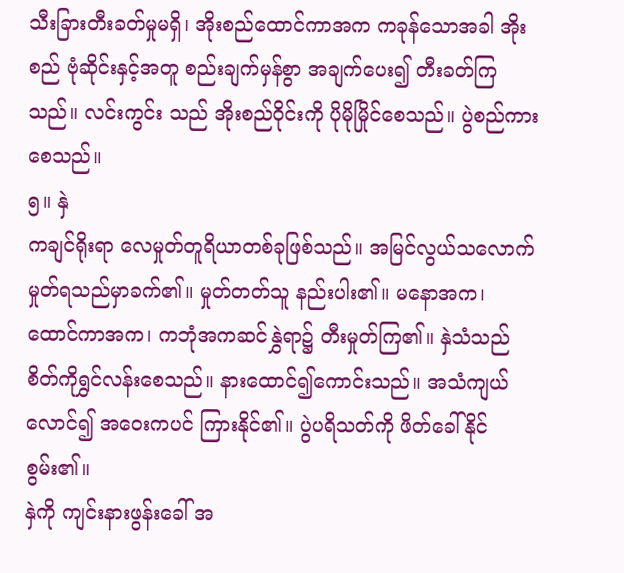သီးခြားတီးခတ်မှုမရှိ၊ အိုးစည်ထောင်ကာအက ကခုန်သောအခါ အိုးစည် ဗုံဆိုင်းနှင့်အတူ စည်းချက်မှန်စွာ အချက်ပေး၍ တီးခတ်ကြသည်။ လင်းကွင်း သည် အိုးစည်ဝိုင်းကို ပိုမိုမြိုင်စေသည်။ ပွဲစည်ကားစေသည်။
၅။ နှဲ
ကချင်ရိုးရာ လေမှုတ်တူရိယာတစ်ခုဖြစ်သည်။ အမြင်လွယ်သလောက် မှုတ်ရသည်မှာခက်၏။ မှုတ်တတ်သူ နည်းပါး၏။ မနောအက၊ ထောင်ကာအက၊ ကဘုံအကဆင်နွှဲရာ၌ တီးမှုတ်ကြ၏။ နှဲသံသည် စိတ်ကိုရွှင်လန်းစေသည်။ နားထောင်၍ကောင်းသည်။ အသံကျယ်လောင်၍ အဝေးကပင် ကြားနိုင်၏။ ပွဲပရိသတ်ကို ဖိတ်ခေါ်နိုင်စွမ်း၏။
နှဲကို ကျင်းနားဖွန်းခေါ် အ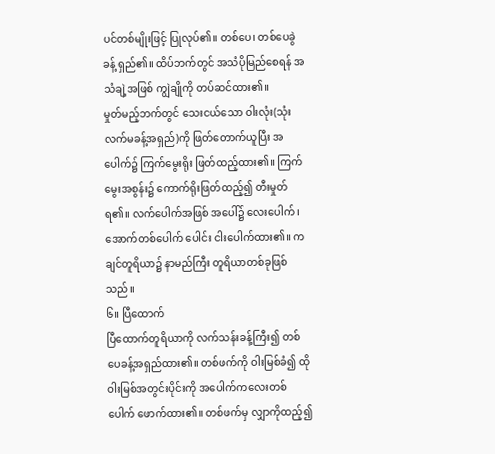ပင်တစ်မျိုးဖြင့် ပြုလုပ်၏။ တစ်ပေ၊ တစ်ပေခွဲခန့် ရှည်၏။ ထိပ်ဘက်တွင် အသံပိုမြည်စေရန် အသံချဲ့အဖြစ် ကျွဲချိုကို တပ်ဆင်ထား၏။
မှုတ်မည့်ဘက်တွင် သေးငယ်သော ဝါးလုံး(သုံးလက်မခန့်အရှည်)ကို ဖြတ်တောက်ယူပြီး အပေါက်၌ ကြက်မွေးရိုး ဖြတ်ထည့်ထား၏။ ကြက်မွေးအစွန်း၌ ကောက်ရိုးဖြတ်ထည့်၍ တီးမှုတ်ရ၏။ လက်ပေါက်အဖြစ် အပေါ်၌ လေးပေါက်၊ အောက်တစ်ပေါက် ပေါင်း ငါးပေါက်ထား၏။ ကချင်တူရိယာ၌ နာမည်ကြီး တူရိယာတစ်ခုဖြစ်သည်။
၆။ ပြီထောက်
ပြီထောက်တူရိယာကို လက်သန်းခန့်ကြီး၍ တစ်ပေခန့်အရှည်ထား၏။ တစ်ဖက်ကို ဝါးမြစ်ခံ၍ ထိုဝါးမြစ်အတွင်းပိုင်းကို အပေါက်ကလေးတစ်ပေါက် ဖောက်ထား၏။ တစ်ဖက်မှ လျှာကိုထည့်၍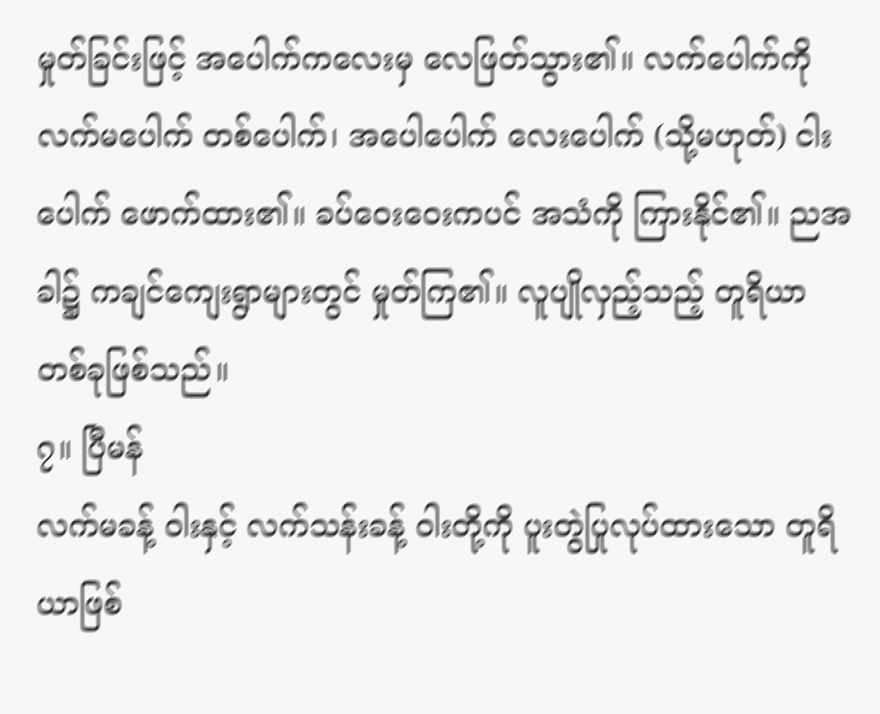မှုတ်ခြင်းဖြင့် အပေါက်ကလေးမှ လေဖြတ်သွား၏။ လက်ပေါက်ကို လက်မပေါက် တစ်ပေါက်၊ အပေါပေါက် လေးပေါက် (သို့မဟုတ်) ငါးပေါက် ဖောက်ထား၏။ ခပ်ဝေးဝေးကပင် အသံကို ကြားနိုင်၏။ ညအခါ၌ ကချင်ကျေးရွာများတွင် မှုတ်ကြ၏။ လူပျိုလှည့်သည့် တူရိယာတစ်ခုဖြစ်သည်။
၇။ ပြီမန်
လက်မခန့် ဝါးနှင့် လက်သန်းခန့် ဝါးတို့ကို ပူးတွဲပြုလုပ်ထားသော တူရိယာဖြစ်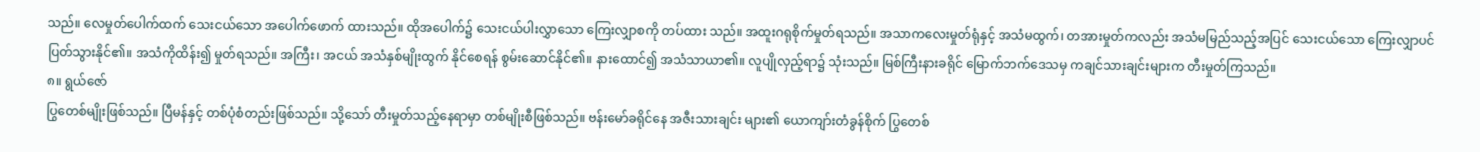သည်။ လေမှုတ်ပေါက်ထက် သေးငယ်သော အပေါက်ဖောက် ထားသည်။ ထိုအပေါက်၌ သေးငယ်ပါးလွှာသော ကြေးလျှာစကို တပ်ထား သည်။ အထူးဂရုစိုက်မှုတ်ရသည်။ အသာကလေးမှုတ်ရုံနှင့် အသံမထွက်၊ တအားမှုတ်ကလည်း အသံမမြည်သည့်အပြင် သေးငယ်သော ကြေးလျှာပင် ပြတ်သွားနိုင်၏။ အသံကိုထိန်း၍ မှုတ်ရသည်။ အကြီး၊ အငယ် အသံနှစ်မျိုးထွက် နိုင်စေရန် စွမ်းဆောင်နိုင်၏။ နားထောင်၍ အသံသာယာ၏။ လူပျိုလှည့်ရာ၌ သုံးသည်။ မြစ်ကြီးနားခရိုင် မြောက်ဘက်ဒေသမှ ကချင်သားချင်းများက တီးမှုတ်ကြသည်။
၈။ ရွယ်ဇော်
ပြွတေစ်မျိုးဖြစ်သည်။ ပြီမန်နှင့် တစ်ပုံစံတည်းဖြစ်သည်။ သို့သော် တီးမှုတ်သည့်နေရာမှာ တစ်မျိုးစီဖြစ်သည်။ ဗန်းမော်ခရိုင်နေ အဇီးသားချင်း များ၏ ယောကျာ်းတံခွန်စိုက် ပြွတေစ်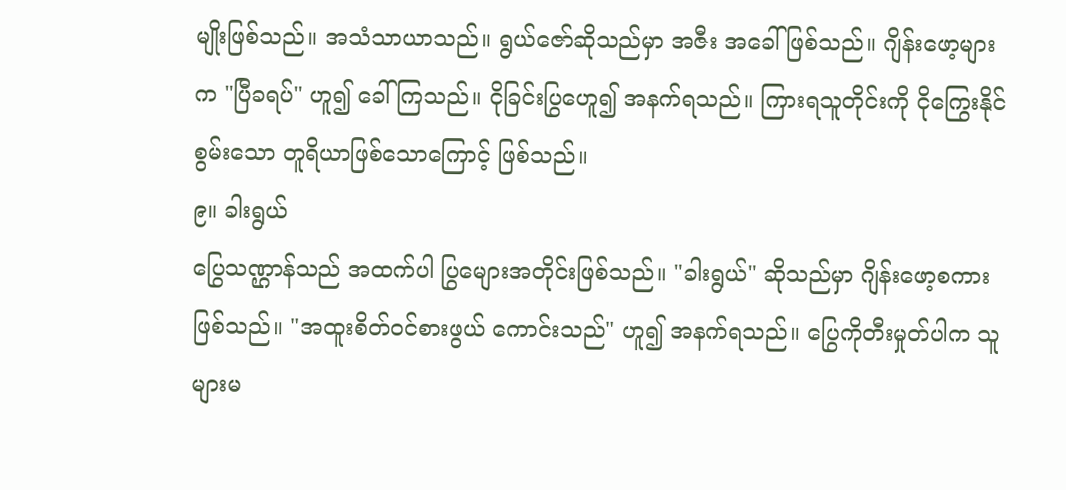မျိုးဖြစ်သည်။ အသံသာယာသည်။ ရွယ်ဇော်ဆိုသည်မှာ အဇီး အခေါ်ဖြစ်သည်။ ဂျိန်းဖော့များက "ပြီခရပ်" ဟူ၍ ခေါ်ကြသည်။ ငိုခြင်းပြွဟေူ၍ အနက်ရသည်။ ကြားရသူတိုင်းကို ငိုကြွေးနိုင် စွမ်းသော တူရိယာဖြစ်သောကြောင့် ဖြစ်သည်။
၉။ ခါးရွယ်
ပြွေသဏ္ဌာန်သည် အထက်ပါ ပြွမျေားအတိုင်းဖြစ်သည်။ "ခါးရွယ်" ဆိုသည်မှာ ဂျိန်းဖော့စကားဖြစ်သည်။ "အထူးစိတ်ဝင်စားဖွယ် ကောင်းသည်" ဟူ၍ အနက်ရသည်။ ပြွေကိုတီးမှုတ်ပါက သူများမ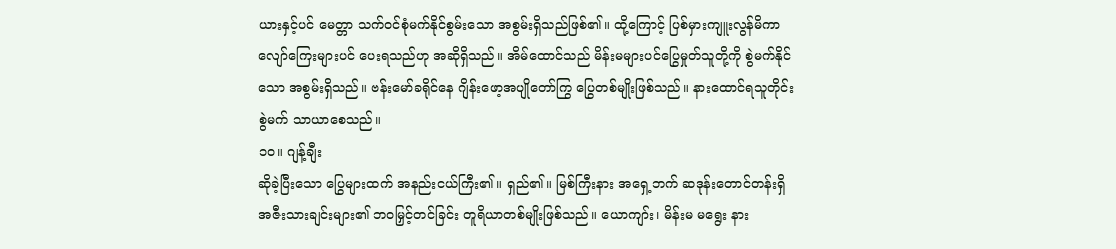ယားနှင့်ပင် မေတ္တာ သက်ဝင်စုံမက်နိုင်စွမ်းသော အစွမ်းရှိသည်ဖြစ်၏။ ထို့ကြောင့် ပြစ်မှားကျူးလွန်မိကာ လျော်ကြေးများပင် ပေးရသည်ဟု အဆိုရှိသည်။ အိမ်ထောင်သည် မိန်းမများပင်ပြွေမှုတ်သူတို့ကို စွဲမက်နိုင်သော အစွမ်းရှိသည်။ ဗန်းမော်ခရိုင်နေ ဂျိန်းဖော့အပျိုတော်ကြွ ပြွေတစ်မျိုးဖြစ်သည်။ နားထောင်ရသူတိုင်း စွဲမက် သာယာစေသည်။
၁၀။ ဂျန့်ချီး
ဆိုခဲ့ပြီးသော ပြွေများထက် အနည်းငယ်ကြီး၏။ ရှည်၏။ မြစ်ကြီးနား အရှေ့ဘက် ဆဒုန်းတောင်တန်းရှိ အဇီးသားချင်းများ၏ ဘဝမြှင့်တင်ခြင်း တူရိယာတစ်မျိုးဖြစ်သည်။ ယောကျာ်း၊ မိန်းမ မရွေး နား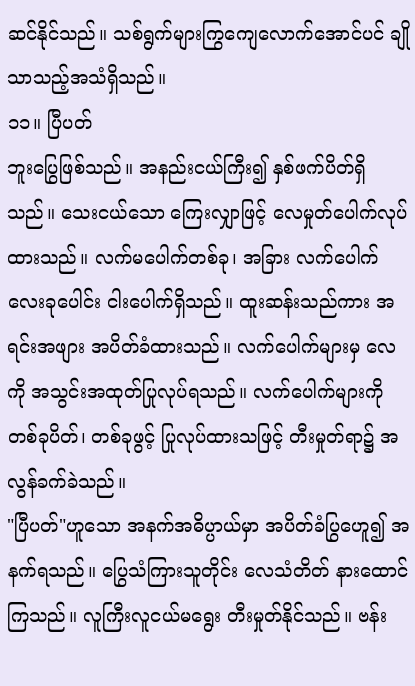ဆင်နိုင်သည်။ သစ်ရွက်များကြွကျေလောက်အောင်ပင် ချိုသာသည့်အသံရှိသည်။
၁၁။ ပြီပတ်
ဘူးပြွေဖြစ်သည်။ အနည်းငယ်ကြီး၍ နှစ်ဖက်ပိတ်ရှိသည်။ သေးငယ်သော ကြေးလျှာဖြင့် လေမှုတ်ပေါက်လုပ်ထားသည်။ လက်မပေါက်တစ်ခု၊ အခြား လက်ပေါက်လေးခုပေါင်း ငါးပေါက်ရှိသည်။ ထူးဆန်းသည်ကား အရင်းအဖျား အပိတ်ခံထားသည်။ လက်ပေါက်များမှ လေကို အသွင်းအထုတ်ပြုလုပ်ရသည်။ လက်ပေါက်များကို တစ်ခုပိတ်၊ တစ်ခုဖွင့် ပြုလုပ်ထားသဖြင့် တီးမှုတ်ရာ၌ အလွန်ခက်ခဲသည်။
"ပြီပတ်"ဟူသော အနက်အဓိပ္ပာယ်မှာ အပိတ်ခံပြွဟေူ၍ အနက်ရသည်။ ပြွေသံကြားသူတိုင်း လေသံတိတ် နားထောင်ကြသည်။ လူကြီးလူငယ်မရွေး တီးမှုတ်နိုင်သည်။ ဗန်း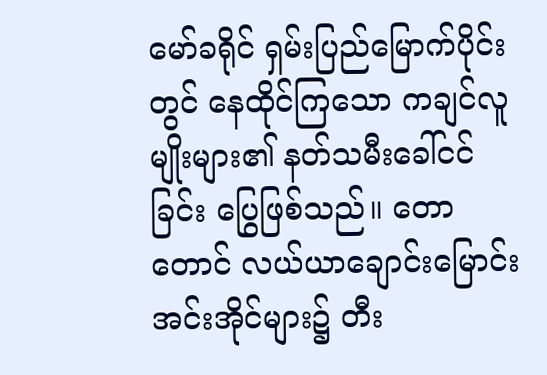မော်ခရိုင် ရှမ်းပြည်မြောက်ပိုင်းတွင် နေထိုင်ကြသော ကချင်လူမျိုးများ၏ နတ်သမီးခေါ်ငင်ခြင်း ပြွေဖြစ်သည်။ တောတောင် လယ်ယာချောင်းမြောင်း အင်းအိုင်များ၌ တီး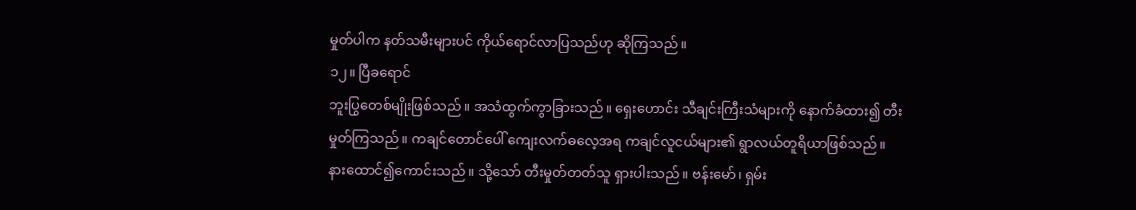မှုတ်ပါက နတ်သမီးများပင် ကိုယ်ရောင်လာပြသည်ဟု ဆိုကြသည်။
၁၂။ ပြီခရောင်
ဘူးပြွတေစ်မျိုးဖြစ်သည်။ အသံထွက်ကွာခြားသည်။ ရှေးဟောင်း သီချင်းကြီးသံများကို နောက်ခံထား၍ တီးမှုတ်ကြသည်။ ကချင်တောင်ပေါ် ကျေးလက်ဓလေ့အရ ကချင်လူငယ်များ၏ ရွာလယ်တူရိယာဖြစ်သည်။ နားထောင်၍ကောင်းသည်။ သို့သော် တီးမှုတ်တတ်သူ ရှားပါးသည်။ ဗန်းမော်၊ ရှမ်း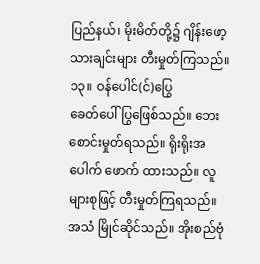ပြည်နယ်၊ မိုးမိတ်တို့၌ ဂျိန်းဖော့သားချင်းများ တီးမှုတ်ကြသည်။
၁၃။ ဝန်ပေါင်(င်)ပြွေ
ခေတ်ပေါ်ပြွဖြေစ်သည်။ ဘေးစောင်းမှုတ်ရသည်။ ရိုးရိုးအပေါက် ဖောက် ထားသည်။ လူများစုဖြင့် တီးမှုတ်ကြရသည်။ အသံ မြိုင်ဆိုင်သည်။ အိုးစည်ဗုံ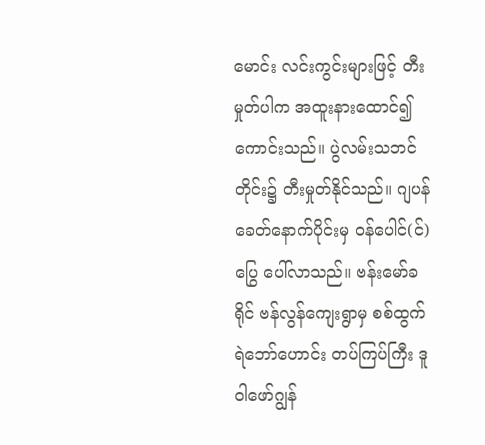မောင်း လင်းကွင်းများဖြင့် တီးမှုတ်ပါက အထူးနားထောင်၍ကောင်းသည်။ ပွဲလမ်းသဘင်တိုင်း၌ တီးမှုတ်နိုင်သည်။ ဂျပန်ခေတ်နောက်ပိုင်းမှ ဝန်ပေါင်(င်)ပြွေ ပေါ်လာသည်။ ဗန်းမော်ခရိုင် ဗန်လွန်ကျေးရွာမှ စစ်ထွက်ရဲဘော်ဟောင်း တပ်ကြပ်ကြီး ဒူဝါဖော်ဂျွန်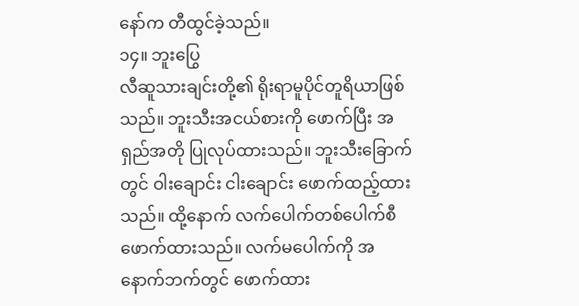နော်က တီထွင်ခဲ့သည်။
၁၄။ ဘူးပြွေ
လီဆူသားချင်းတို့၏ ရိုးရာမူပိုင်တူရိယာဖြစ်သည်။ ဘူးသီးအငယ်စားကို ဖောက်ပြီး အရှည်အတို ပြုလုပ်ထားသည်။ ဘူးသီးခြောက်တွင် ဝါးချောင်း ငါးချောင်း ဖောက်ထည့်ထားသည်။ ထို့နောက် လက်ပေါက်တစ်ပေါက်စီ ဖောက်ထားသည်။ လက်မပေါက်ကို အနောက်ဘက်တွင် ဖောက်ထား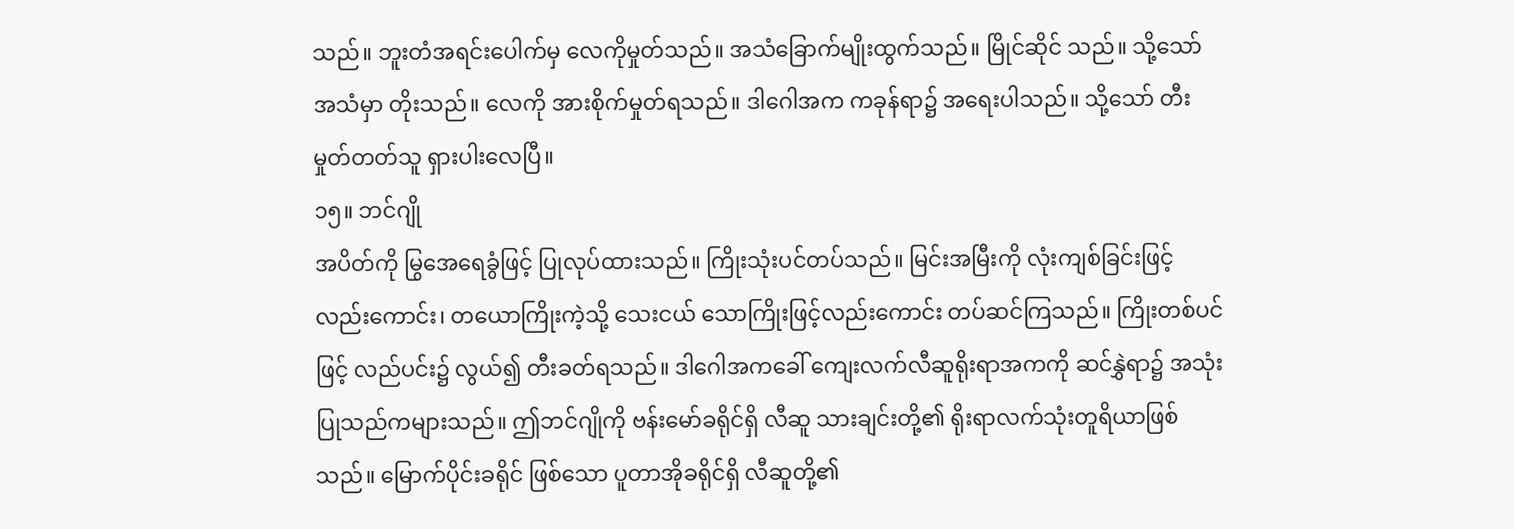သည်။ ဘူးတံအရင်းပေါက်မှ လေကိုမှုတ်သည်။ အသံခြောက်မျိုးထွက်သည်။ မြိုင်ဆိုင် သည်။ သို့သော် အသံမှာ တိုးသည်။ လေကို အားစိုက်မှုတ်ရသည်။ ဒါဂေါအက ကခုန်ရာ၌ အရေးပါသည်။ သို့သော် တီးမှုတ်တတ်သူ ရှားပါးလေပြီ။
၁၅။ ဘင်ဂျို
အပိတ်ကို မြွအေရေခွံဖြင့် ပြုလုပ်ထားသည်။ ကြိုးသုံးပင်တပ်သည်။ မြင်းအမြီးကို လုံးကျစ်ခြင်းဖြင့်လည်းကောင်း၊ တယောကြိုးကဲ့သို့ သေးငယ် သောကြိုးဖြင့်လည်းကောင်း တပ်ဆင်ကြသည်။ ကြိုးတစ်ပင်ဖြင့် လည်ပင်း၌ လွယ်၍ တီးခတ်ရသည်။ ဒါဂေါအကခေါ် ကျေးလက်လီဆူရိုးရာအကကို ဆင်နွှဲရာ၌ အသုံးပြုသည်ကများသည်။ ဤဘင်ဂျိုကို ဗန်းမော်ခရိုင်ရှိ လီဆူ သားချင်းတို့၏ ရိုးရာလက်သုံးတူရိယာဖြစ်သည်။ မြောက်ပိုင်းခရိုင် ဖြစ်သော ပူတာအိုခရိုင်ရှိ လီဆူတို့၏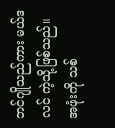ဘင်ဂျိုသည်ကား မယ်ဒလင် ကဲ့သို့ဖြစ်သည်။ အဖုံးကို သစ်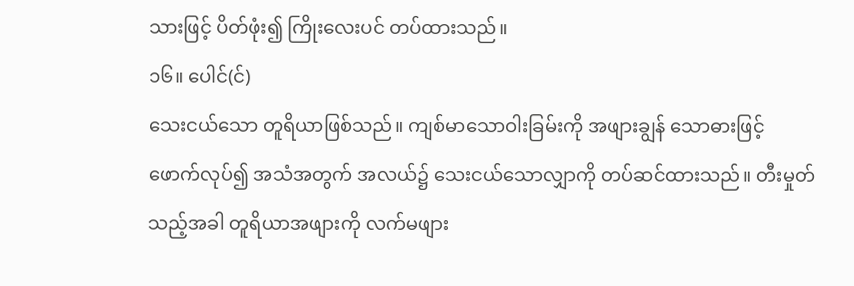သားဖြင့် ပိတ်ဖုံး၍ ကြိုးလေးပင် တပ်ထားသည်။
၁၆။ ပေါင်(င်)
သေးငယ်သော တူရိယာဖြစ်သည်။ ကျစ်မာသောဝါးခြမ်းကို အဖျားချွန် သောဓားဖြင့် ဖောက်လုပ်၍ အသံအတွက် အလယ်၌ သေးငယ်သောလျှာကို တပ်ဆင်ထားသည်။ တီးမှုတ်သည့်အခါ တူရိယာအဖျားကို လက်မဖျား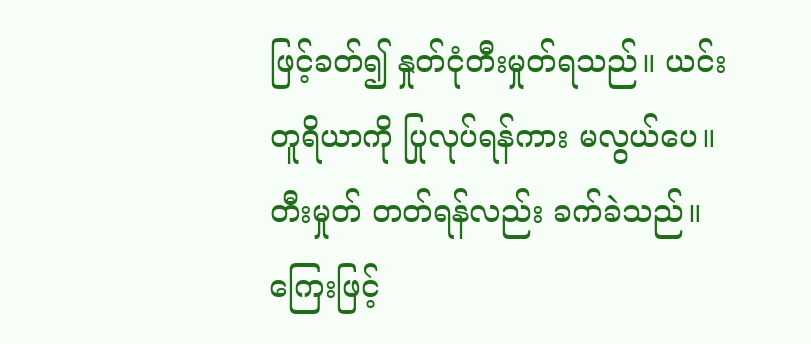ဖြင့်ခတ်၍ နှုတ်ငုံတီးမှုတ်ရသည်။ ယင်းတူရိယာကို ပြုလုပ်ရန်ကား မလွယ်ပေ။ တီးမှုတ် တတ်ရန်လည်း ခက်ခဲသည်။
ကြေးဖြင့်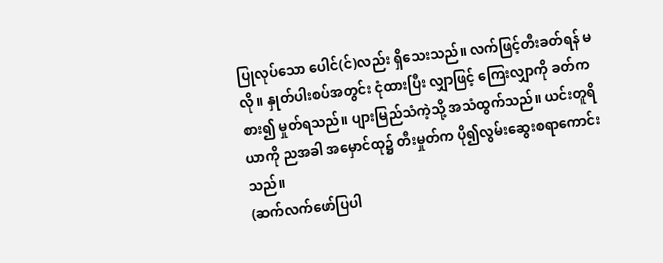ပြုလုပ်သော ပေါင်(င်)လည်း ရှိသေးသည်။ လက်ဖြင့်တီးခတ်ရန် မလို။ နှုတ်ပါးစပ်အတွင်း ငုံထားပြီး လျှာဖြင့် ကြေးလျှာကို ခတ်ကစား၍ မှုတ်ရသည်။ ပျားမြည်သံကဲ့သို့ အသံထွက်သည်။ ယင်းတူရိယာကို ညအခါ အမှောင်ထု၌ တီးမှုတ်က ပို၍လွမ်းဆွေးစရာကောင်းသည်။
(ဆက်လက်ဖော်ပြပါ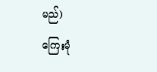မည်)
ကြေးမုံ